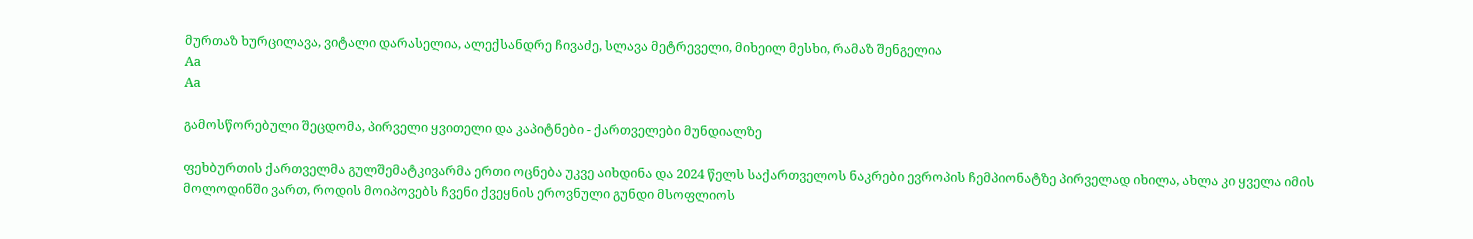მურთაზ ხურცილავა, ვიტალი დარასელია, ალექსანდრე ჩივაძე, სლავა მეტრეველი, მიხეილ მესხი, რამაზ შენგელია
Aa
Aa

გამოსწორებული შეცდომა, პირველი ყვითელი და კაპიტნები - ქართველები მუნდიალზე

ფეხბურთის ქართველმა გულშემატკივარმა ერთი ოცნება უკვე აიხდინა და 2024 წელს საქართველოს ნაკრები ევროპის ჩემპიონატზე პირველად იხილა, ახლა კი ყველა იმის მოლოდინში ვართ, როდის მოიპოვებს ჩვენი ქვეყნის ეროვნული გუნდი მსოფლიოს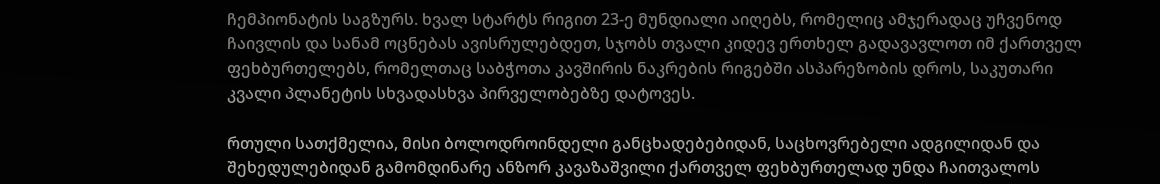ჩემპიონატის საგზურს. ხვალ სტარტს რიგით 23-ე მუნდიალი აიღებს, რომელიც ამჯერადაც უჩვენოდ ჩაივლის და სანამ ოცნებას ავისრულებდეთ, სჯობს თვალი კიდევ ერთხელ გადავავლოთ იმ ქართველ ფეხბურთელებს, რომელთაც საბჭოთა კავშირის ნაკრების რიგებში ასპარეზობის დროს, საკუთარი კვალი პლანეტის სხვადასხვა პირველობებზე დატოვეს.

რთული სათქმელია, მისი ბოლოდროინდელი განცხადებებიდან, საცხოვრებელი ადგილიდან და შეხედულებიდან გამომდინარე ანზორ კავაზაშვილი ქართველ ფეხბურთელად უნდა ჩაითვალოს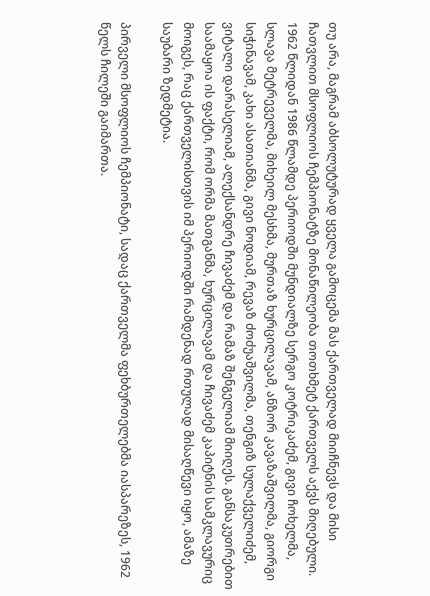თუ არა, მაგრამ აბსოლუტურად ყველა გამოცემა მას ქართველად მიიჩნევს და მისი ჩათვლით მსოფლიოს ჩემპიონატზე მონაწილეობა თოთხმეტ ქართველს აქვს მიღებული. 1962 წლიდან 1986 წლამდე პერიოდში მუნდიალზე სერგო კოტრიკაძემ, გივი ჩოხელმა, სლავა მეტრეველმა, მიხეილ მესხმა, მურთაზ ხურცილავამ, ანზორ კავაზაშვილმა, გიორგი სიჭინავამ, კახი ასათიანმა, გივი ნოდიამ, რევაზ ძოძუაშვილმა, თენგიზ სულაქველიძემ, ვიტალი დარასელიამ, ალექსანდრე ჩივაძემ და რამაზ შენგელიამ მიიღეს. განსაკუთრებით საამაყოა ის ფაქტი, რომ ორმა მათგანმა, ხურცილავამ და ჩივაძემ კაპიტნის სამკლავურიც მოიგეს, რაც ქართველისთვის იმ პერიოდში რამდენად რთულად მისაღწევი იყო, ამაზე საუბარი ზედმეტია.

პირველი მსოფლიოს ჩემპიონატი, სადაც ქართველმა ფეხბურთელებმა იასპარეზეს, 1962 წელს ჩილეში გაიმართა.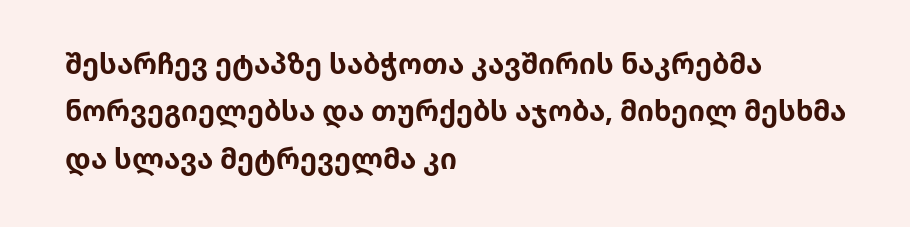შესარჩევ ეტაპზე საბჭოთა კავშირის ნაკრებმა ნორვეგიელებსა და თურქებს აჯობა, მიხეილ მესხმა და სლავა მეტრეველმა კი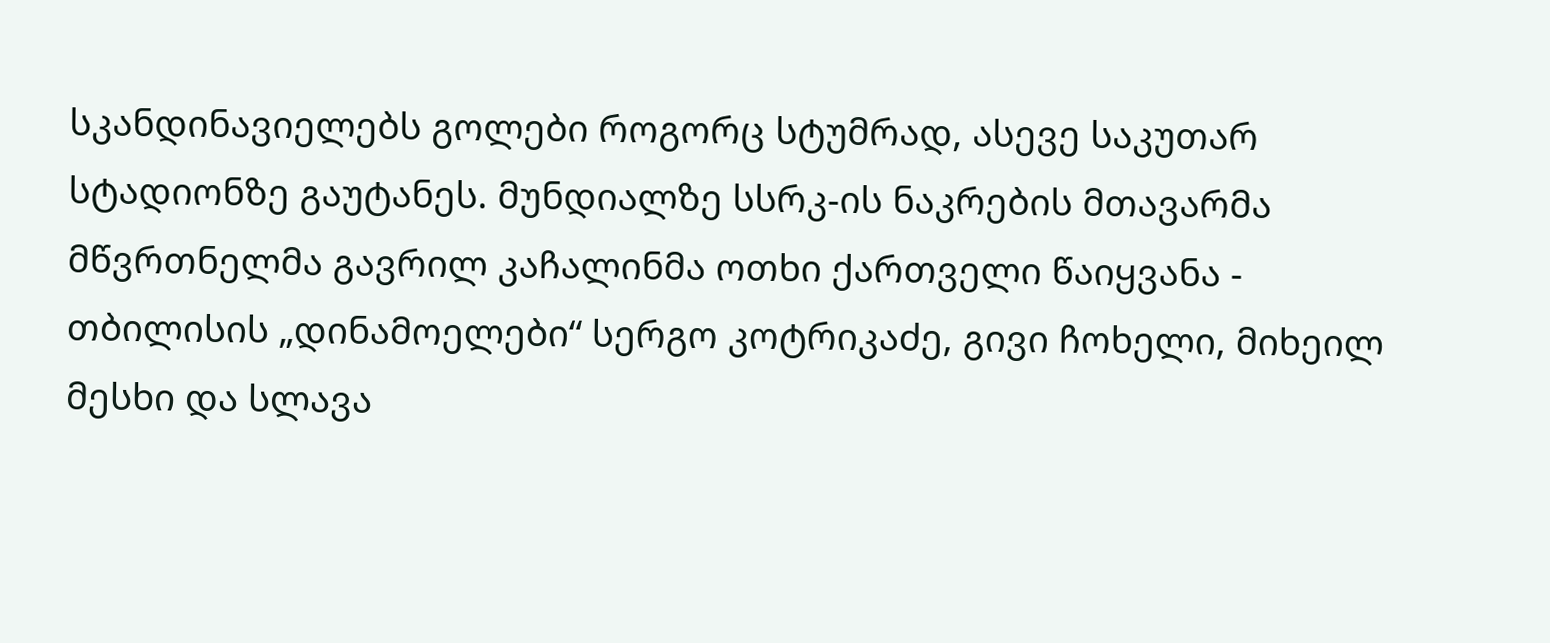სკანდინავიელებს გოლები როგორც სტუმრად, ასევე საკუთარ სტადიონზე გაუტანეს. მუნდიალზე სსრკ-ის ნაკრების მთავარმა მწვრთნელმა გავრილ კაჩალინმა ოთხი ქართველი წაიყვანა - თბილისის „დინამოელები“ სერგო კოტრიკაძე, გივი ჩოხელი, მიხეილ მესხი და სლავა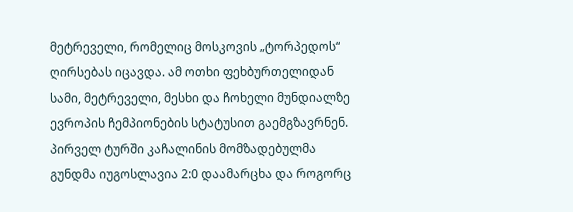მეტრეველი, რომელიც მოსკოვის „ტორპედოს“ ღირსებას იცავდა. ამ ოთხი ფეხბურთელიდან სამი, მეტრეველი, მესხი და ჩოხელი მუნდიალზე ევროპის ჩემპიონების სტატუსით გაემგზავრნენ. პირველ ტურში კაჩალინის მომზადებულმა გუნდმა იუგოსლავია 2:0 დაამარცხა და როგორც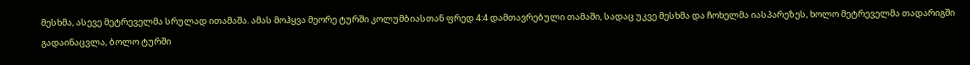მესხმა, ასევე მეტრეველმა სრულად ითამაშა. ამას მოჰყვა მეორე ტურში კოლუმბიასთან ფრედ 4:4 დამთავრებული თამაში, სადაც უკვე მესხმა და ჩოხელმა იასპარეზეს, ხოლო მეტრეველმა თადარიგში გადაინაცვლა, ბოლო ტურში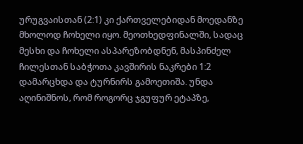ურუგვაისთან (2:1) კი ქართველებიდან მოედანზე მხოლოდ ჩოხელი იყო. მეოთხედფინალში, სადაც მესხი და ჩოხელი ასპარეზობდნენ, მასპინძელ ჩილესთან საბჭოთა კავშირის ნაკრები 1:2 დამარცხდა და ტურნირს გამოეთიშა. უნდა აღინიშნოს, რომ როგორც ჯგუფურ ეტაპზე,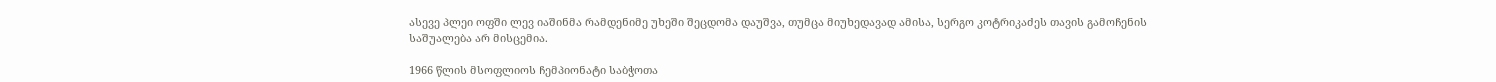ასევე პლეი ოფში ლევ იაშინმა რამდენიმე უხეში შეცდომა დაუშვა, თუმცა მიუხედავად ამისა, სერგო კოტრიკაძეს თავის გამოჩენის საშუალება არ მისცემია.

1966 წლის მსოფლიოს ჩემპიონატი საბჭოთა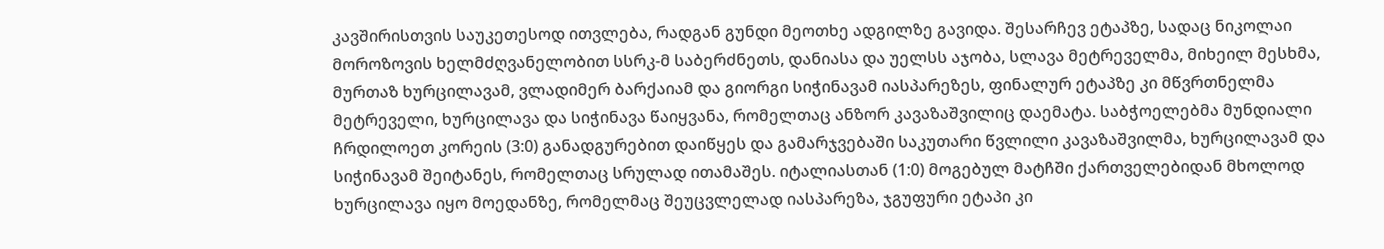კავშირისთვის საუკეთესოდ ითვლება, რადგან გუნდი მეოთხე ადგილზე გავიდა. შესარჩევ ეტაპზე, სადაც ნიკოლაი მოროზოვის ხელმძღვანელობით სსრკ-მ საბერძნეთს, დანიასა და უელსს აჯობა, სლავა მეტრეველმა, მიხეილ მესხმა, მურთაზ ხურცილავამ, ვლადიმერ ბარქაიამ და გიორგი სიჭინავამ იასპარეზეს, ფინალურ ეტაპზე კი მწვრთნელმა მეტრეველი, ხურცილავა და სიჭინავა წაიყვანა, რომელთაც ანზორ კავაზაშვილიც დაემატა. საბჭოელებმა მუნდიალი ჩრდილოეთ კორეის (3:0) განადგურებით დაიწყეს და გამარჯვებაში საკუთარი წვლილი კავაზაშვილმა, ხურცილავამ და სიჭინავამ შეიტანეს, რომელთაც სრულად ითამაშეს. იტალიასთან (1:0) მოგებულ მატჩში ქართველებიდან მხოლოდ ხურცილავა იყო მოედანზე, რომელმაც შეუცვლელად იასპარეზა, ჯგუფური ეტაპი კი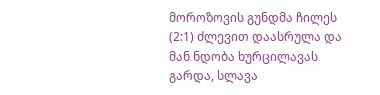მოროზოვის გუნდმა ჩილეს (2:1) ძლევით დაასრულა და მან ნდობა ხურცილავას გარდა, სლავა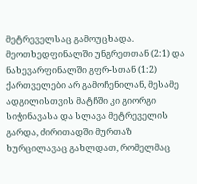მეტრეველსაც გამოუცხადა. მეოთხედფინალში უნგრეთთან (2:1) და ნახევარფინალში გფრ-სთან (1:2) ქართველები არ გამოჩენილან, მესამე ადგილისთვის მატჩში კი გიორგი სიჭინავასა და სლავა მეტრეველის გარდა, ძირითადში მურთაზ ხურცილავაც გახლდათ, რომელმაც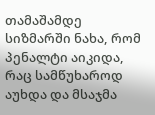თამაშამდე სიზმარში ნახა, რომ პენალტი აიკიდა, რაც სამწუხაროდ აუხდა და მსაჯმა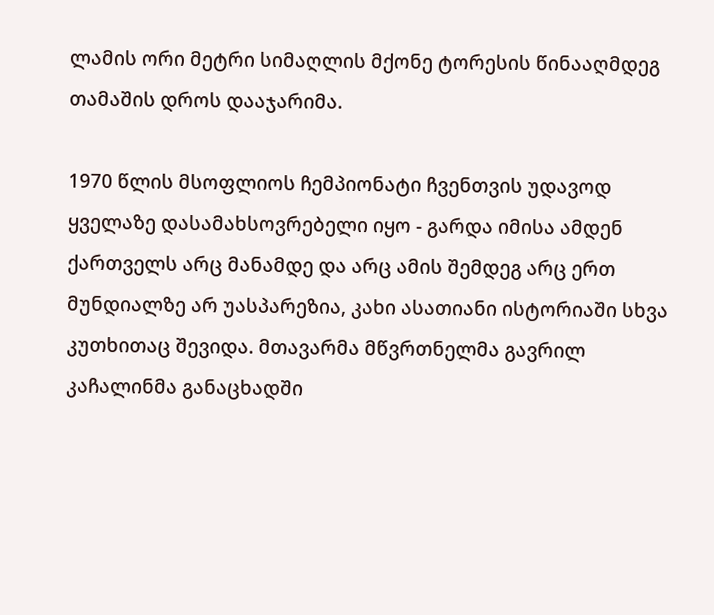ლამის ორი მეტრი სიმაღლის მქონე ტორესის წინააღმდეგ თამაშის დროს დააჯარიმა.

1970 წლის მსოფლიოს ჩემპიონატი ჩვენთვის უდავოდ ყველაზე დასამახსოვრებელი იყო - გარდა იმისა ამდენ ქართველს არც მანამდე და არც ამის შემდეგ არც ერთ მუნდიალზე არ უასპარეზია, კახი ასათიანი ისტორიაში სხვა კუთხითაც შევიდა. მთავარმა მწვრთნელმა გავრილ კაჩალინმა განაცხადში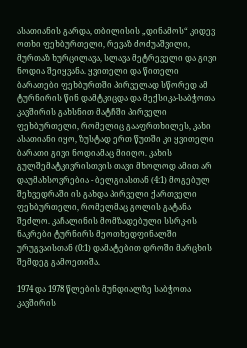ასათიანის გარდა, თბილისის „დინამოს“ კიდევ ოთხი ფეხბურთელი, რევაზ ძოძუაშვილი, მურთაზ ხურცილავა, სლავა მეტრეველი და გივი ნოდია შეიყვანა. ყვითელი და წითელი ბარათები ფეხბურთში პირველად სწორედ ამ ტურნირის წინ დამტკიცდა და მექსიკა-საბჭოთა კავშირის გახსნით მატჩში პირველი ფეხბურთელი, რომელიც გააფრთხილეს, კახი ასათიანი იყო, ზუსტად ერთ წუთში კი ყვითელი ბარათი გივი ნოდიამაც მიიღო. კახის გულშემატკივრისთვის თავი მხოლოდ ამით არ დაუმახსოვრებია - ბელგიასთან (4:1) მოგებულ შეხვედრაში ის გახდა პირველი ქართველი ფეხბურთელი, რომელმაც გოლის გატანა შეძლო. კაჩალინის მომზადებული სსრკ-ის ნაკრები ტურნირს მეოთხედფინალში ურუგვაისთან (0:1) დამატებით დროში მარცხის შემდეგ გამოეთიშა.

1974 და 1978 წლების მუნდიალზე საბჭოთა კავშირის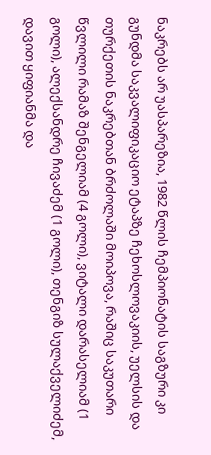ნაკრებს არ უასპარეზია, 1982 წლის ჩემპიონატის საგზური კი გუნდმა საკვალიფიკაციო ეტაპზე ჩეხოსლოვაკიის, უელსის და თურქეთის ნაკრებთან ბრძოლაში მოიპოვა, რაშიც საკუთარი წვლილი რამაზ შენგელიამ (4 გოლი), ვიტალი დარასელიამ (1 გოლი), ალექსანდრე ჩივაძემ (1 გოლი), თენგიზ სულაქველიძემ, დავით ყიფიანმა და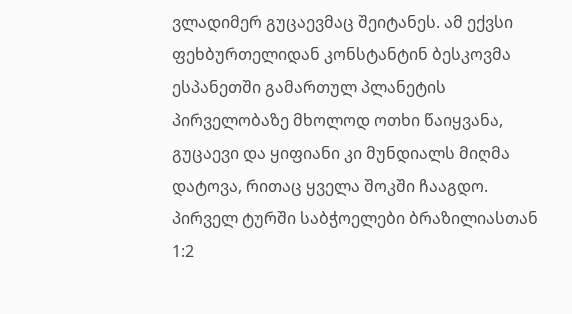ვლადიმერ გუცაევმაც შეიტანეს. ამ ექვსი ფეხბურთელიდან კონსტანტინ ბესკოვმა ესპანეთში გამართულ პლანეტის პირველობაზე მხოლოდ ოთხი წაიყვანა, გუცაევი და ყიფიანი კი მუნდიალს მიღმა დატოვა, რითაც ყველა შოკში ჩააგდო. პირველ ტურში საბჭოელები ბრაზილიასთან 1:2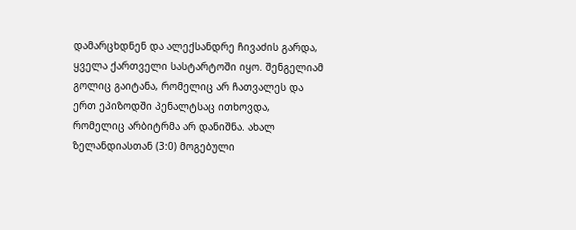დამარცხდნენ და ალექსანდრე ჩივაძის გარდა, ყველა ქართველი სასტარტოში იყო. შენგელიამ გოლიც გაიტანა, რომელიც არ ჩათვალეს და ერთ ეპიზოდში პენალტსაც ითხოვდა, რომელიც არბიტრმა არ დანიშნა. ახალ ზელანდიასთან (3:0) მოგებული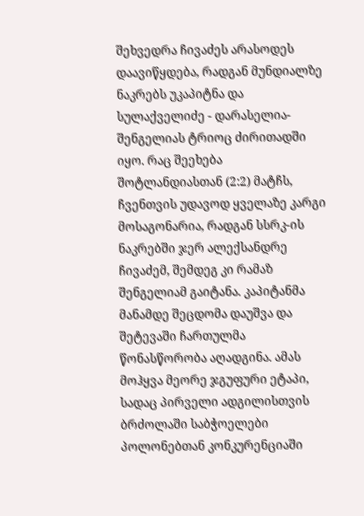შეხვედრა ჩივაძეს არასოდეს დაავიწყდება, რადგან მუნდიალზე ნაკრებს უკაპიტნა და სულაქველიძე - დარასელია-შენგელიას ტრიოც ძირითადში იყო. რაც შეეხება შოტლანდიასთან (2:2) მატჩს, ჩვენთვის უდავოდ ყველაზე კარგი მოსაგონარია, რადგან სსრკ-ის ნაკრებში ჯერ ალექსანდრე ჩივაძემ, შემდეგ კი რამაზ შენგელიამ გაიტანა. კაპიტანმა მანამდე შეცდომა დაუშვა და შეტევაში ჩართულმა წონასწორობა აღადგინა. ამას მოჰყვა მეორე ჯგუფური ეტაპი, სადაც პირველი ადგილისთვის ბრძოლაში საბჭოელები პოლონებთან კონკურენციაში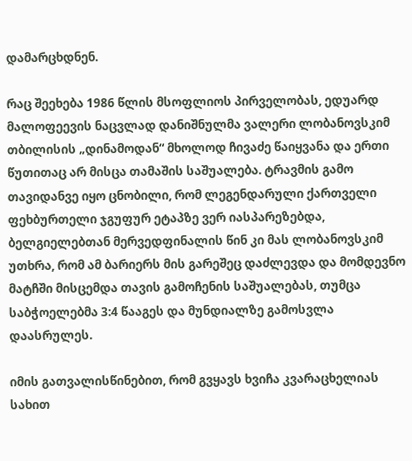დამარცხდნენ.

რაც შეეხება 1986 წლის მსოფლიოს პირველობას, ედუარდ მალოფეევის ნაცვლად დანიშნულმა ვალერი ლობანოვსკიმ თბილისის „დინამოდან“ მხოლოდ ჩივაძე წაიყვანა და ერთი წუთითაც არ მისცა თამაშის საშუალება. ტრავმის გამო თავიდანვე იყო ცნობილი, რომ ლეგენდარული ქართველი ფეხბურთელი ჯგუფურ ეტაპზე ვერ იასპარეზებდა, ბელგიელებთან მერვედფინალის წინ კი მას ლობანოვსკიმ უთხრა, რომ ამ ბარიერს მის გარეშეც დაძლევდა და მომდევნო მატჩში მისცემდა თავის გამოჩენის საშუალებას, თუმცა საბჭოელებმა 3:4 წააგეს და მუნდიალზე გამოსვლა დაასრულეს.

იმის გათვალისწინებით, რომ გვყავს ხვიჩა კვარაცხელიას სახით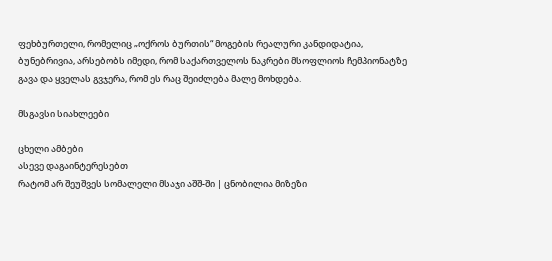ფეხბურთელი, რომელიც „ოქროს ბურთის“ მოგების რეალური კანდიდატია, ბუნებრივია, არსებობს იმედი, რომ საქართველოს ნაკრები მსოფლიოს ჩემპიონატზე გავა და ყველას გვჯერა, რომ ეს რაც შეიძლება მალე მოხდება.

მსგავსი სიახლეები

ცხელი ამბები
ასევე დაგაინტერესებთ
რატომ არ შეუშვეს სომალელი მსაჯი აშშ-ში | ცნობილია მიზეზი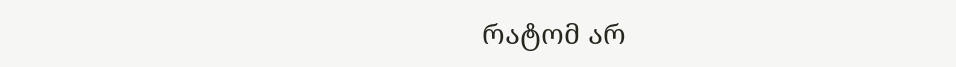რატომ არ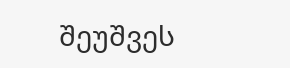შეუშვეს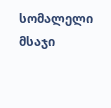სომალელი მსაჯი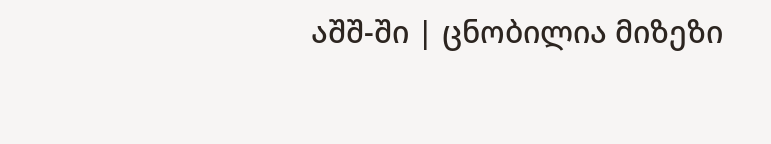აშშ-ში | ცნობილია მიზეზი